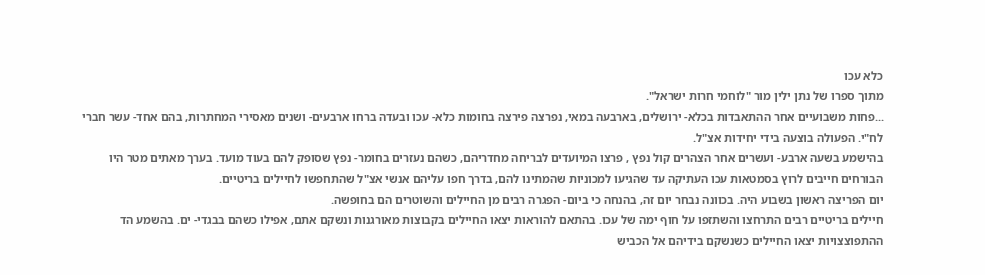כלא עכו
מתוך ספרו של נתן ילין מור "לוחמי חרות ישראל".
...פחות משבועיים אחר ההתאבדות בכלא- ירושלים, בארבעה במאי, נפרצה פירצה בחומות כלא- עכו ובעדה ברחו ארבעים- ושנים מאסירי המחתרות, בהם אחד- עשר חברי לח"י. הפעולה בוצעה בידי יחידות אצ"ל.
בהישמע בשעה ארבע- ועשרים אחר הצהרים קול נפץ , פרצו המיועדים לבריחה מחדריהם, כשהם נעזרים בחומר- נפץ שסופק להם בעוד מועד. בערך מאתים מטר היו הבורחים חייבים לרוץ בסמטאות עכו העתיקה עד שהגיעו למכוניות שהמתינו להם, בדרך חפו עליהם אנשי אצ"ל שהתחפשו לחיילים בריטיים.
יום הפריצה ראשון בשבוע היה. בכוונה נבחר יום זה, בהנחה כי ביום- הפגרה רבים מן החיילים והשוטרים הם בחופשה.
חיילים בריטיים רבים התרחצו והשתזפו על חוף ימה של עכו. בהתאם להוראות יצאו החיילים בקבוצות מאורגנות ונשקם אתם, אפילו כשהם בבגדי- ים. בהשמע הד ההתפוצצויות יצאו החיילים כשנשקם בידיהם אל הכביש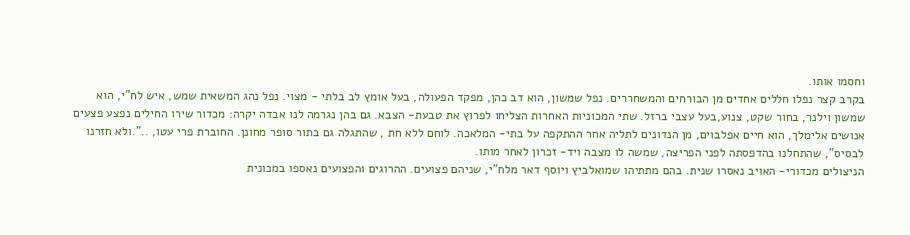וחסמו אותו.
בקרב קצר נפלו חללים אחדים מן הבורחים והמשחררים. נפל שמשון, הוא דב כהן, מפקד הפעולה, בעל אומץ לב בלתי - מצוי. נפל נהג המשאית שמש, איש לח"י, הוא שמשון וילנר, בחור שקט, צנוע,בעל עצבי ברזל. שתי המכוניות האחרות הצליחו לפרוץ את טבעת- הצבא. גם בהן נגרמה לנו אבדה יקרה: מכדור שירו החילים נפצע פצעים אנושים אלימלך, הוא חיים אפלבוים, מן הנדונים לתליה אחר ההתקפה על בתי- המלאכה. לוחם ללא חת , שהתגלה גם בתור סופר מחונן. החוברת פרי עטו, ..".ולא חזרנו לבסיס", שהתחלנו בהדפסתה לפני הפריצה, שמשה לו מצבה ויד- זכרון לאחר מותו.
הניצולים מכדורי- האויב נאסרו שנית. בהם מתתיהו שמואלביץ ויוסף דאר מלח"י, שניהם פצועים. ההרוגים והפצועים נאספו במכונית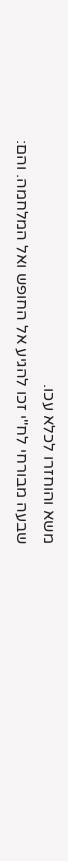משא והוחזרו לכלא עכו.
שבעה מבורחי לח"י זכו להגיע אל החופש ואל המלחמה. והם: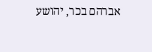אברהם בכר, יהושע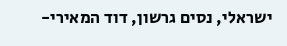ישראלי, נסים גרשון, דוד המאירי-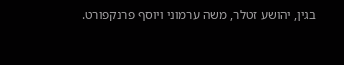בגין, יהושע זטלר, משה ערמוני ויוסף פרנקפורט.